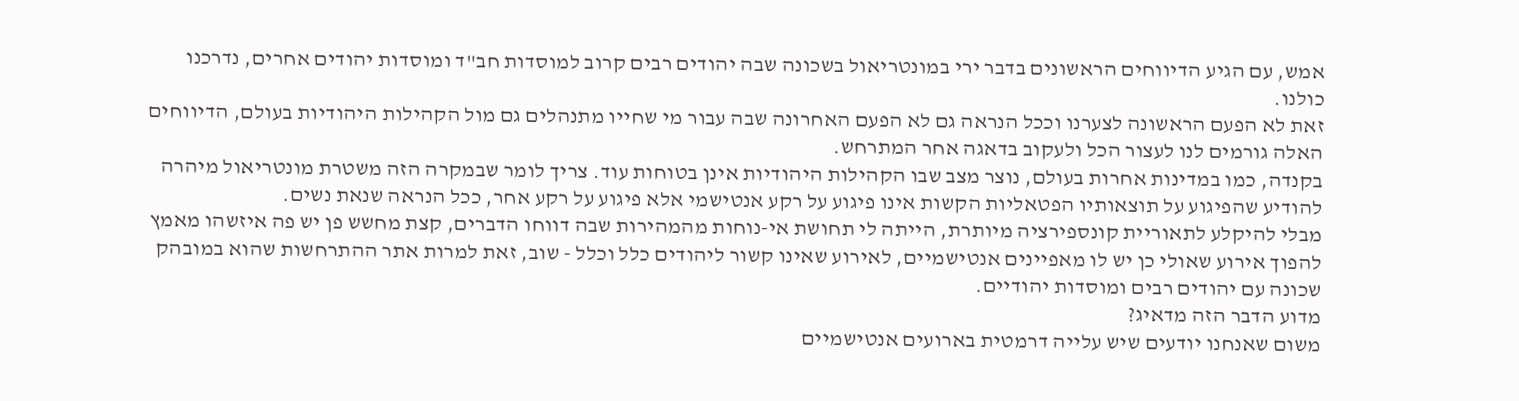אמש, עם הגיע הדיווחים הראשונים בדבר ירי במונטריאול בשכונה שבה יהודים רבים קרוב למוסדות חב"ד ומוסדות יהודים אחרים, נדרכנו כולנו.
זאת לא הפעם הראשונה לצערנו וככל הנראה גם לא הפעם האחרונה שבה עבור מי שחייו מתנהלים גם מול הקהילות היהודיות בעולם, הדיווחים האלה גורמים לנו לעצור הכל ולעקוב בדאגה אחר המתרחש.
בקנדה, כמו במדינות אחרות בעולם, נוצר מצב שבו הקהילות היהודיות אינן בטוחות עוד. צריך לומר שבמקרה הזה משטרת מונטריאול מיהרה להודיע שהפיגוע על תוצאותיו הפטאליות הקשות אינו פיגוע על רקע אנטישמי אלא פיגוע על רקע אחר, ככל הנראה שנאת נשים.
מבלי להיקלע לתאוריית קונספירציה מיותרת, הייתה לי תחושת אי-נוחות מהמהירות שבה דווחו הדברים, קצת מחשש פן יש פה איזשהו מאמץ להפוך אירוע שאולי כן יש לו מאפיינים אנטישמיים, לאירוע שאינו קשור ליהודים כלל וכלל - שוב, זאת למרות אתר ההתרחשות שהוא במובהק שכונה עם יהודים רבים ומוסדות יהודיים.
מדוע הדבר הזה מדאיג?
משום שאנחנו יודעים שיש עלייה דרמטית בארועים אנטישמיים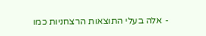- אלה בעלי התוצאות הרצחניות כמו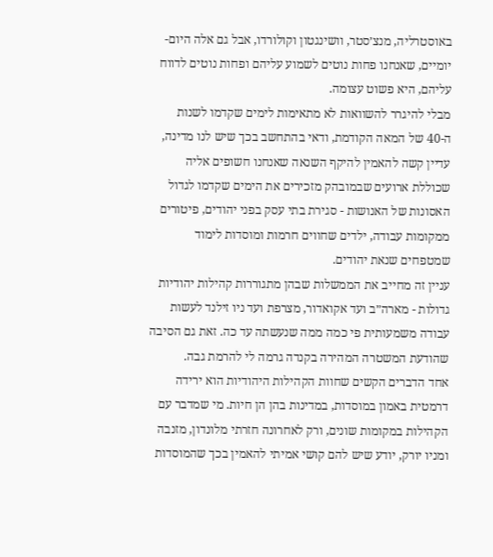באוסטרליה, מנצ׳סטר, וושינגטון וקולורדו, אבל גם אלה היום-יומיים, שאנחנו פחות נוטים לשמוע עליהם ופחות נוטים לדווח עליהם, היא פשוט עצומה.
מבלי להיגרר להשוואות לא מתאימות לימים שקדמו לשנות ה-40 של המאה הקודמת, ודאי בהתחשב בכך שיש לנו מדינה, עדיין קשה להאמין להיקף השנאה שאנחנו חשופים אליה שכוללת ארועים שבמובהק מזכירים את הימים שקדמו לגדול האסונות של האנושות - סגירת בתי עסק בפני יהודים, פיטורים ממקומות עבודה, ילדים שחווים חרמות ומוסדות לימוד שמטפחים שנאת יהודים.
עניין זה מחייב את הממשלות שבהן מתגוררות קהילות יהודיות גדולות - מארה״ב ועד אקואדור, מצרפת ועד ניו זילנד לעשות עבודה משמעותית פי כמה ממה שנעשתה עד כה. זאת גם הסיבה שהודעת המשטרה המהירה בקנדה גרמה לי להרמת גבה.
אחד הדברים הקשים שחוות הקהילות היהודיות הוא ירידה דרמטית באמון במוסדות, במדינות בהן הן חיות. מי שמדבר עם הקהילות במקומות שונים, ורק לאחרונה חזרתי מלונדון, מזנבה ומניו יורק, יודע שיש להם קושי אמיתי להאמין בכך שהמוסדות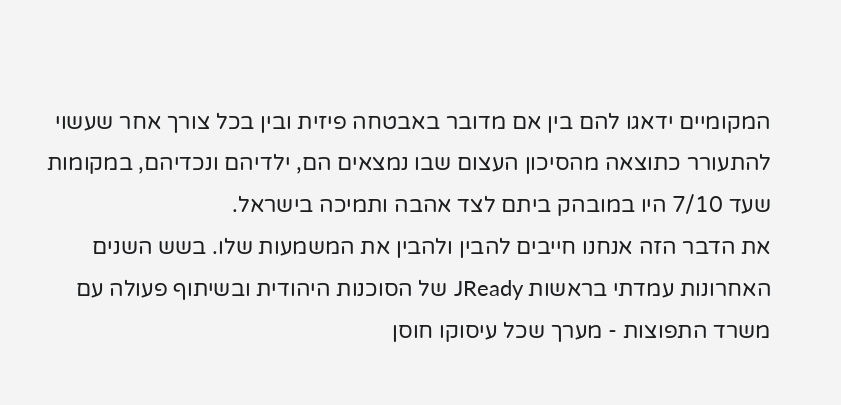המקומיים ידאגו להם בין אם מדובר באבטחה פיזית ובין בכל צורך אחר שעשוי להתעורר כתוצאה מהסיכון העצום שבו נמצאים הם, ילדיהם ונכדיהם, במקומות שעד 7/10 היו במובהק ביתם לצד אהבה ותמיכה בישראל.
את הדבר הזה אנחנו חייבים להבין ולהבין את המשמעות שלו. בשש השנים האחרונות עמדתי בראשות JReady של הסוכנות היהודית ובשיתוף פעולה עם משרד התפוצות - מערך שכל עיסוקו חוסן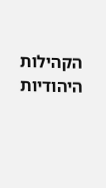הקהילות היהודיות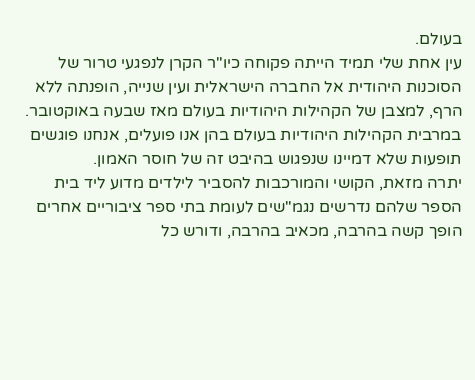בעולם.
עין אחת שלי תמיד הייתה פקוחה כיו"ר הקרן לנפגעי טרור של הסוכנות היהודית אל החברה הישראלית ועין שנייה, הופנתה ללא הרף, למצבן של הקהילות היהודיות בעולם מאז שבעה באוקטובר. במרבית הקהילות היהודיות בעולם בהן אנו פועלים, אנחנו פוגשים תופעות שלא דמיינו שנפגוש בהיבט זה של חוסר האמון.
יתרה מזאת, הקושי והמורכבות להסביר לילדים מדוע ליד בית הספר שלהם נדרשים נגמ"שים לעומת בתי ספר ציבוריים אחרים הופך קשה בהרבה, מכאיב בהרבה, ודורש כל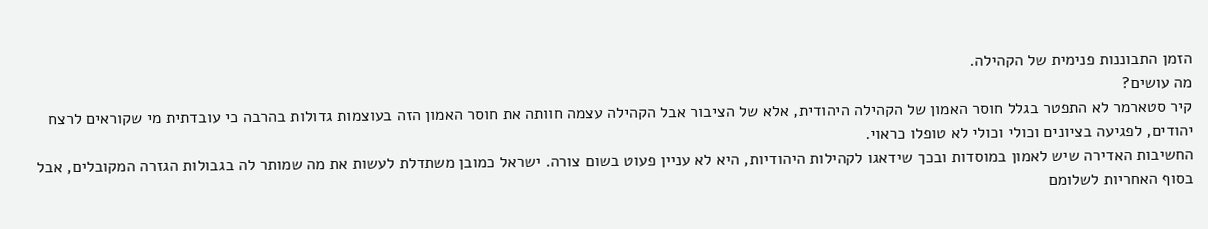הזמן התבוננות פנימית של הקהילה.
מה עושים?
קיר סטארמר לא התפטר בגלל חוסר האמון של הקהילה היהודית, אלא של הציבור אבל הקהילה עצמה חוותה את חוסר האמון הזה בעוצמות גדולות בהרבה כי עובדתית מי שקוראים לרצח יהודים, לפגיעה בציונים וכולי וכולי לא טופלו כראוי.
החשיבות האדירה שיש לאמון במוסדות ובכך שידאגו לקהילות היהודיות, היא לא עניין פעוט בשום צורה. ישראל כמובן משתדלת לעשות את מה שמותר לה בגבולות הגזרה המקובלים, אבל בסוף האחריות לשלומם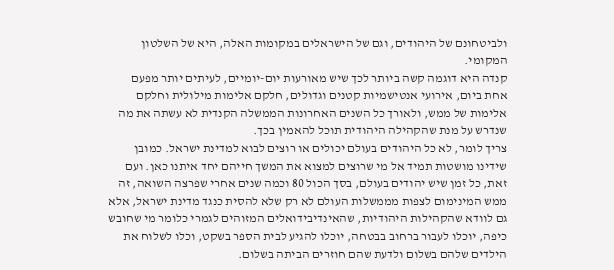ולביטחונם של היהודים, וגם של הישראלים במקומות האלה, היא של השלטון המקומי.
קנדה היא דוגמה קשה ביותר לכך שיש מאורעות יום-יומיים, לעיתים יותר מפעם אחת ביום, אירועי אנטישמיות קטנים וגדולים, חלקם אלימות מילולית וחלקם אלימות של ממש, ולאורך כל השנים האחרונות הממשלה הקנדית לא עשתה את מה שנדרש על מנת שהקהילה היהודית תוכל להאמין בכך.
צריך לומר, לא כל היהודים בעולם יכולים או רוצים לבוא למדינת ישראל. כמובן שידינו מושטות תמיד אל מי שרוצים למצוא את המשך חייהם יחד איתנו כאן. ועם זאת, כל זמן שיש יהודים בעולם, בסך הכול 80 וכמה שנים אחרי שפרצה השואה, זה ממש המינימום לצפות מממשלות העולם לא רק שלא להסית כנגד מדינת ישראל, אלא גם לוודא שהקהילות היהודיות, שהאינדיבידואלים המזוהים לגמרי כלומר מי שחובש כיפה, יוכלו לעבור ברחוב בבטחה, יוכלו להגיע לבית הספר בשקט, וכלו לשלוח את הילדים שלהם בשלום ולדעת שהם חוזרים הביתה בשלום.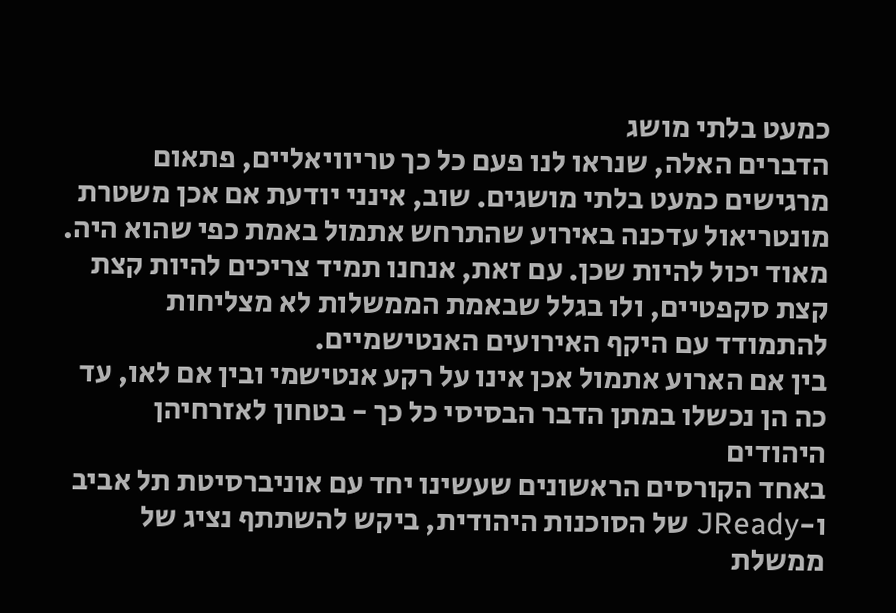כמעט בלתי מושג
הדברים האלה, שנראו לנו פעם כל כך טריוויאליים, פתאום מרגישים כמעט בלתי מושגים. שוב, אינני יודעת אם אכן משטרת מונטריאול עדכנה באירוע שהתרחש אתמול באמת כפי שהוא היה. מאוד יכול להיות שכן. עם זאת, אנחנו תמיד צריכים להיות קצת קצת סקפטיים, ולו בגלל שבאמת הממשלות לא מצליחות להתמודד עם היקף האירועים האנטישמיים.
בין אם הארוע אתמול אכן אינו על רקע אנטישמי ובין אם לאו, עד כה הן נכשלו במתן הדבר הבסיסי כל כך - בטחון לאזרחיהן היהודים
באחד הקורסים הראשונים שעשינו יחד עם אוניברסיטת תל אביב ו-JReady של הסוכנות היהודית, ביקש להשתתף נציג של ממשלת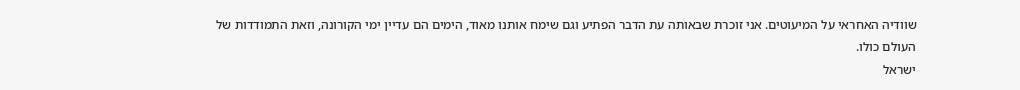שוודיה האחראי על המיעוטים. אני זוכרת שבאותה עת הדבר הפתיע וגם שימח אותנו מאוד, הימים הם עדיין ימי הקורונה, וזאת התמודדות של העולם כולו.
ישראל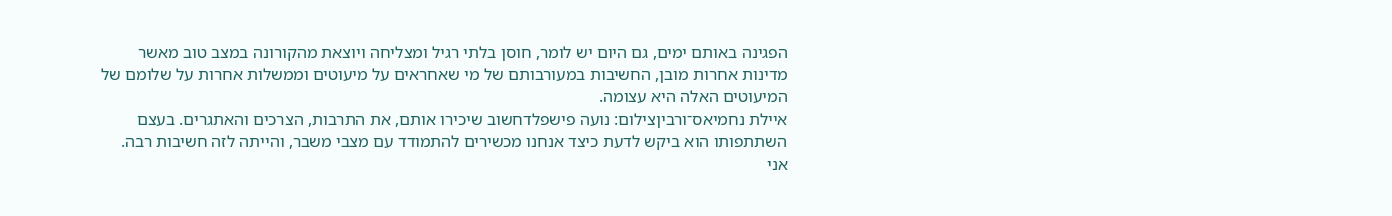הפגינה באותם ימים, גם היום יש לומר, חוסן בלתי רגיל ומצליחה ויוצאת מהקורונה במצב טוב מאשר מדינות אחרות מובן, החשיבות במעורבותם של מי שאחראים על מיעוטים וממשלות אחרות על שלומם של המיעוטים האלה היא עצומה.
איילת נחמיאס־ורביןצילום: נועה פישפלדחשוב שיכירו אותם, את התרבות, הצרכים והאתגרים. בעצם השתתפותו הוא ביקש לדעת כיצד אנחנו מכשירים להתמודד עם מצבי משבר, והייתה לזה חשיבות רבה. אני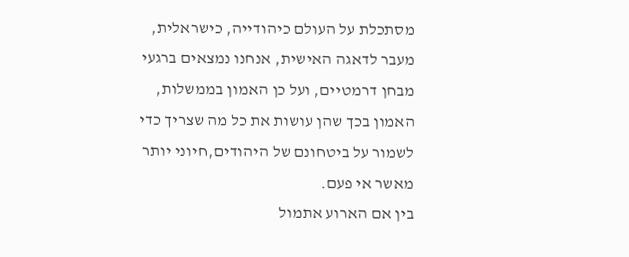מסתכלת על העולם כיהודייה, כישראלית, מעבר לדאגה האישית, אנחנו נמצאים ברגעי מבחן דרמטיים, ועל כן האמון בממשלות, האמון בכך שהן עושות את כל מה שצריך כדי לשמור על ביטחונם של היהודים,חיוני יותר מאשר אי פעם.
בין אם הארוע אתמול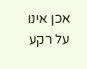אכן אינו על רקע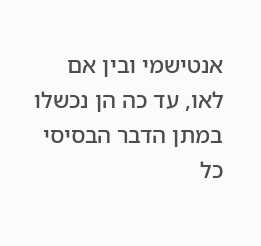אנטישמי ובין אם לאו, עד כה הן נכשלו במתן הדבר הבסיסי כל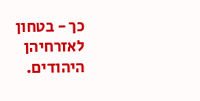כך - בטחון לאזרחיהן היהודים.